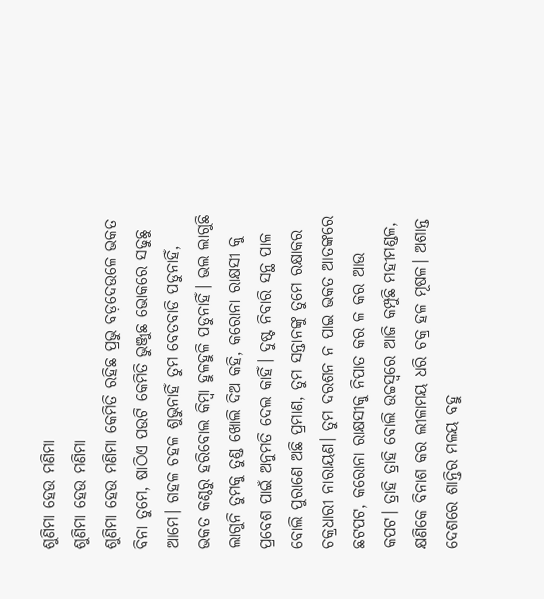ଶୁଣିମା ହେଉ ମଣିମା
ଶୁଣିମା ହେଉ ମଣିମା
ଶୁଣିମା ହେଉ ମଣିମା କେମିତି ରହିଛ ପ୍ରଭୁ ବଡ଼ଦେଉଳେ ଭକତ ବିନା ତୁମେ, ଷାଠିଏ ପଉଟି କେମିତି ଭୁଞ୍ଜୁଛ ଭୋକରେ ସଢୁଛୁ ଆମେ। ଗହଳ ଚହଳ ଶୁଭୁନାହିଁ ତୁମ ବେତବାଡି ପଡୁନାହିଁ, ଭକତ କଣ୍ଠରୁ ହରିବୋଲ କିମ୍ବା ହୁଳହୁଳି ପଡୁନାହିଁ। ଭଲ ଲାଗୁଛି ଲାଗୁନି ତୁମକୁ ତୁଣ୍ଡ ଖୋଲି ଦିଅ କହି, କରୋନା ରାକ୍ଷସୀ କୁ ପ୍ରବେଶ ପାଇଁ ଅନୁମତି ଦେଲ କାହିଁ। ଦୁଷ୍ଟ ନିବାରି ସନ୍ଥ ପାଳ ବୋଲି ପୁରାଣେ ଅଛି ପ୍ରମାଣ, ତୁମ ସନ୍ତାନଙ୍କୁ ତୁମେ ରକ୍ଷାକର ଚକ୍ରଧାରୀ ନାରାୟଣ। ତୁମ ଦରଶନ ନ ପାଇ ଭକତ ଆତଙ୍କରେ ଛଟପଟ, କରୋନା ରାକ୍ଷସୀକୁ ନିପାତ କର ଳ କର ଆଉ କପଟ। ତ୍ରାହି ତ୍ରାହି ବୋଲି ଉଚ୍ଚସ୍ଵରେ ଆଜି କମ୍ପୁଛି ମହୀମଣ୍ଡଳ, କ୍ଷଣିକେ ବିନାଶ କର ଲୀଳାମୟ ଧରି ଚକ୍ର ହଳ ମୂଷଳ। ଅଶାନ୍ତ ଦେଶରେ ଶାନ୍ତିର ମଳୟ ବହୁ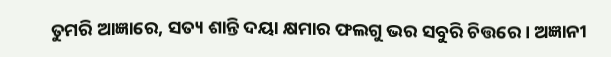ତୁମରି ଆଜ୍ଞାରେ, ସତ୍ୟ ଶାନ୍ତି ଦୟା କ୍ଷମାର ଫଲଗୁ ଭର ସବୁରି ଚିତ୍ତରେ। ଅଜ୍ଞାନୀ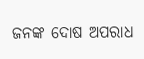ଜନଙ୍କ ଦୋଷ ଅପରାଧ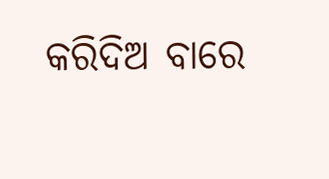କରିଦିଅ ବାରେ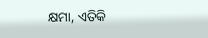କ୍ଷମା, ଏତିକି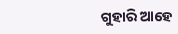ଗୁହାରି ଆହେ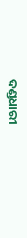ଦଣ୍ଡଧାରୀ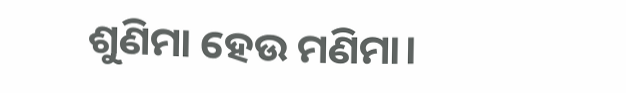ଶୁଣିମା ହେଉ ମଣିମା।